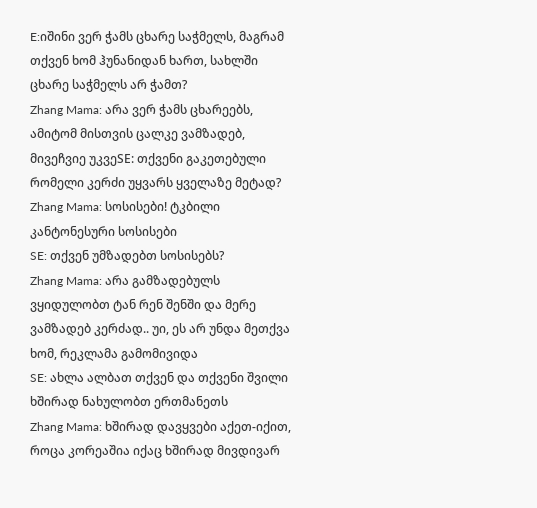E:იშინი ვერ ჭამს ცხარე საჭმელს, მაგრამ თქვენ ხომ ჰუნანიდან ხართ, სახლში ცხარე საჭმელს არ ჭამთ?
Zhang Mama: არა ვერ ჭამს ცხარეებს, ამიტომ მისთვის ცალკე ვამზადებ, მივეჩვიე უკვეSE: თქვენი გაკეთებული რომელი კერძი უყვარს ყველაზე მეტად?
Zhang Mama: სოსისები! ტკბილი კანტონესური სოსისები
SE: თქვენ უმზადებთ სოსისებს?
Zhang Mama: არა გამზადებულს ვყიდულობთ ტან რენ შენში და მერე ვამზადებ კერძად.. უი, ეს არ უნდა მეთქვა ხომ, რეკლამა გამომივიდა
SE: ახლა ალბათ თქვენ და თქვენი შვილი ხშირად ნახულობთ ერთმანეთს
Zhang Mama: ხშირად დავყვები აქეთ-იქით, როცა კორეაშია იქაც ხშირად მივდივარ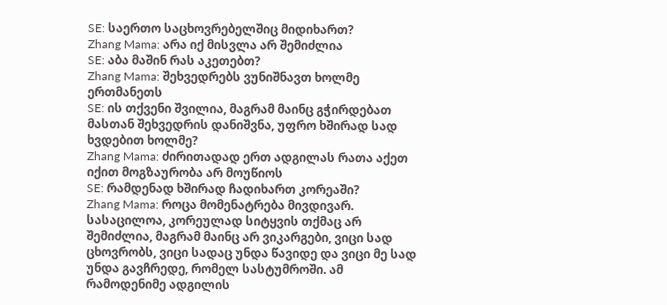SE: საერთო საცხოვრებელშიც მიდიხართ?
Zhang Mama: არა იქ მისვლა არ შემიძლია
SE: აბა მაშინ რას აკეთებთ?
Zhang Mama: შეხვედრებს ვუნიშნავთ ხოლმე ერთმანეთს
SE: ის თქვენი შვილია, მაგრამ მაინც გჭირდებათ მასთან შეხვედრის დანიშვნა, უფრო ხშირად სად ხვდებით ხოლმე?
Zhang Mama: ძირითადად ერთ ადგილას რათა აქეთ იქით მოგზაურობა არ მოუწიოს
SE: რამდენად ხშირად ჩადიხართ კორეაში?
Zhang Mama: როცა მომენატრება მივდივარ. სასაცილოა, კორეულად სიტყვის თქმაც არ შემიძლია, მაგრამ მაინც არ ვიკარგები, ვიცი სად ცხოვრობს, ვიცი სადაც უნდა წავიდე და ვიცი მე სად უნდა გავჩრედე, რომელ სასტუმროში. ამ რამოდენიმე ადგილის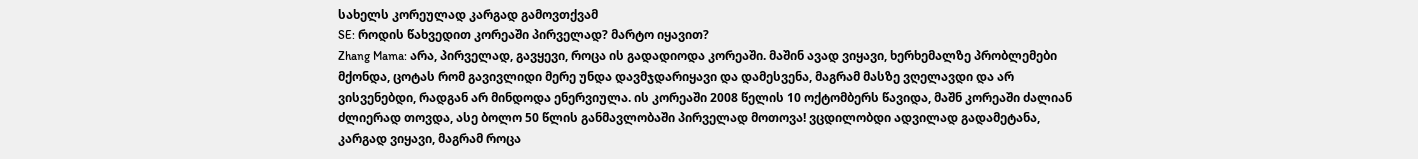სახელს კორეულად კარგად გამოვთქვამ
SE: როდის წახვედით კორეაში პირველად? მარტო იყავით?
Zhang Mama: არა, პირველად, გავყევი, როცა ის გადადიოდა კორეაში. მაშინ ავად ვიყავი, ხერხემალზე პრობლემები მქონდა, ცოტას რომ გავივლიდი მერე უნდა დავმჯდარიყავი და დამესვენა, მაგრამ მასზე ვღელავდი და არ ვისვენებდი, რადგან არ მინდოდა ენერვიულა. ის კორეაში 2008 წელის 10 ოქტომბერს წავიდა, მაშნ კორეაში ძალიან ძლიერად თოვდა, ასე ბოლო 50 წლის განმავლობაში პირველად მოთოვა! ვცდილობდი ადვილად გადამეტანა, კარგად ვიყავი, მაგრამ როცა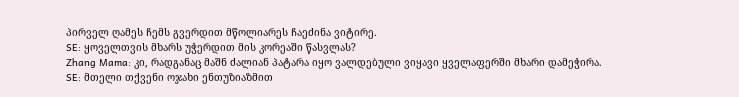პირველ ღამეს ჩემს გვერდით მწოლიარეს ჩაეძინა ვიტირე.
SE: ყოველთვის მხარს უჭერდით მის კორეაში წასვლას?
Zhang Mama: კი, რადგანაც მაშნ ძალიან პატარა იყო ვალდებული ვიყავი ყველაფერში მხარი დამეჭირა.
SE: მთელი თქვენი ოჯახი ენთუზიაზმით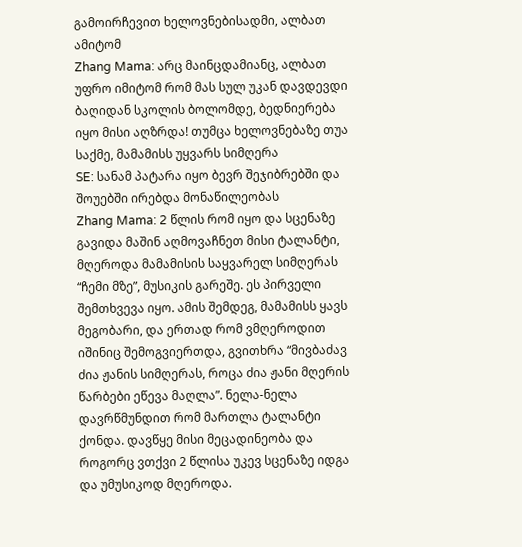გამოირჩევით ხელოვნებისადმი, ალბათ ამიტომ
Zhang Mama: არც მაინცდამიანც, ალბათ უფრო იმიტომ რომ მას სულ უკან დავდევდი ბაღიდან სკოლის ბოლომდე, ბედნიერება იყო მისი აღზრდა! თუმცა ხელოვნებაზე თუა საქმე, მამამისს უყვარს სიმღერა
SE: სანამ პატარა იყო ბევრ შეჯიბრებში და შოუებში ირებდა მონაწილეობას
Zhang Mama: 2 წლის რომ იყო და სცენაზე გავიდა მაშინ აღმოვაჩნეთ მისი ტალანტი, მღეროდა მამამისის საყვარელ სიმღერას “ჩემი მზე”, მუსიკის გარეშე. ეს პირველი შემთხვევა იყო. ამის შემდეგ, მამამისს ყავს მეგობარი, და ერთად რომ ვმღეროდით იშინიც შემოგვიერთდა, გვითხრა “მივბაძავ ძია ჟანის სიმღერას, როცა ძია ჟანი მღერის წარბები ეწევა მაღლა”. ნელა-ნელა დავრწმუნდით რომ მართლა ტალანტი ქონდა. დავწყე მისი მეცადინეობა და როგორც ვთქვი 2 წლისა უკევ სცენაზე იდგა და უმუსიკოდ მღეროდა.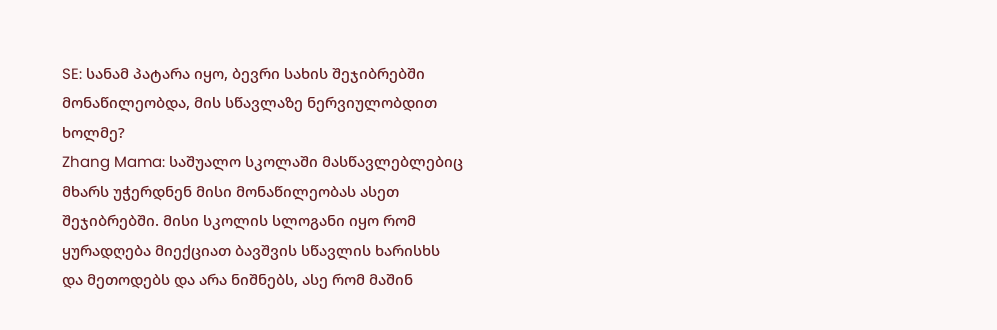SE: სანამ პატარა იყო, ბევრი სახის შეჯიბრებში მონაწილეობდა, მის სწავლაზე ნერვიულობდით ხოლმე?
Zhang Mama: საშუალო სკოლაში მასწავლებლებიც მხარს უჭერდნენ მისი მონაწილეობას ასეთ შეჯიბრებში. მისი სკოლის სლოგანი იყო რომ ყურადღება მიექციათ ბავშვის სწავლის ხარისხს და მეთოდებს და არა ნიშნებს, ასე რომ მაშინ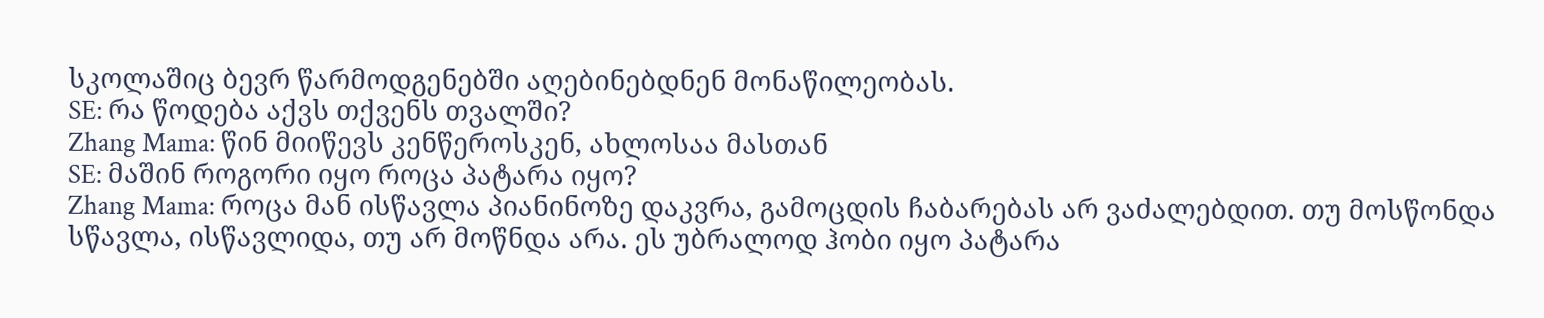სკოლაშიც ბევრ წარმოდგენებში აღებინებდნენ მონაწილეობას.
SE: რა წოდება აქვს თქვენს თვალში?
Zhang Mama: წინ მიიწევს კენწეროსკენ, ახლოსაა მასთან
SE: მაშინ როგორი იყო როცა პატარა იყო?
Zhang Mama: როცა მან ისწავლა პიანინოზე დაკვრა, გამოცდის ჩაბარებას არ ვაძალებდით. თუ მოსწონდა სწავლა, ისწავლიდა, თუ არ მოწნდა არა. ეს უბრალოდ ჰობი იყო პატარა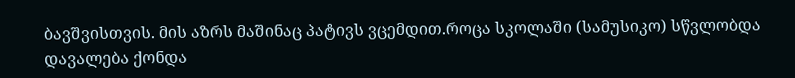ბავშვისთვის. მის აზრს მაშინაც პატივს ვცემდით.როცა სკოლაში (სამუსიკო) სწვლობდა დავალება ქონდა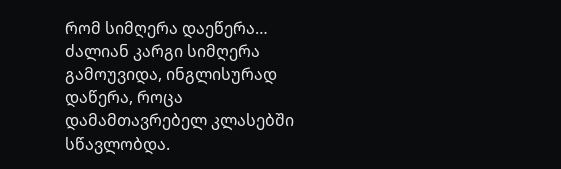რომ სიმღერა დაეწერა… ძალიან კარგი სიმღერა გამოუვიდა, ინგლისურად დაწერა, როცა დამამთავრებელ კლასებში სწავლობდა.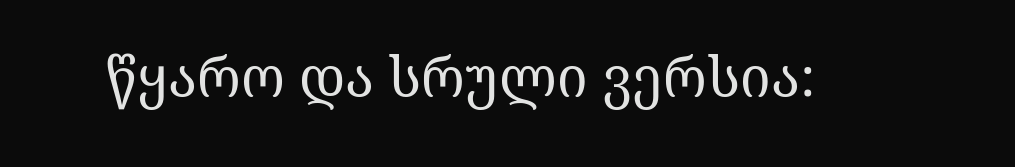წყარო და სრული ვერსია: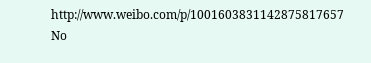http://www.weibo.com/p/1001603831142875817657
No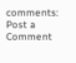comments:
Post a Comment